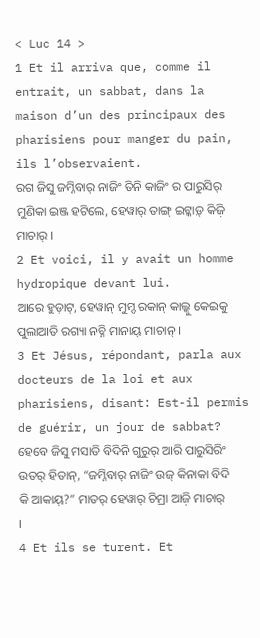< Luc 14 >
1 Et il arriva que, comme il entrait, un sabbat, dans la maison d’un des principaux des pharisiens pour manger du pain, ils l’observaient.
ରଗ ଜିସୁ ଜମ୍ନିବାର୍ ନାଜିଂ ତିନି କାଜିଂ ର ପାରୁସିର୍ ମୁଣିକା ଇଞ୍ଜ ହଟିଲେ, ହେୱାର୍ ତାଙ୍ଗ୍ ଇଟ୍କାଡ଼୍ କିଜ଼ି ମାଚାର୍ ।
2 Et voici, il y avait un homme hydropique devant lui.
ଆରେ ହୁଡ଼ାଟ୍, ହେୱାନ୍ ମୁମ୍ଦ ରକାନ୍ କାଲ୍କୁ କେଇକୁ ପୁଲାଆତି ରଗ୍ୟା ନଚ୍ନି ମାନାୟ୍ ମାଚାନ୍ ।
3 Et Jésus, répondant, parla aux docteurs de la loi et aux pharisiens, disant: Est-il permis de guérir, un jour de sabbat?
ହେବେ ଜିସୁ ମସାତି ବିଦିନି ଗୁରୁର୍ ଆରି ପାରୁସିରିଂ ଉତର୍ ହିତାନ୍, “ଜମ୍ନିବାର୍ ନାଜିଂ ଉଜ୍ କିନାକା ବିଦି କି ଆକାୟ୍?” ମାତର୍ ହେୱାର୍ ଚିମ୍ରା ଆଜ଼ି ମାଚାର୍ ।
4 Et ils se turent. Et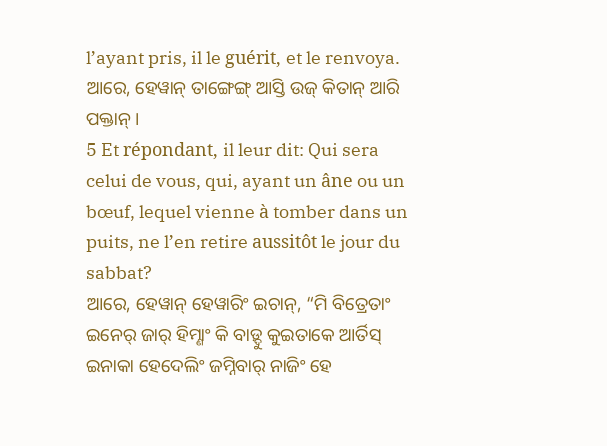l’ayant pris, il le guérit, et le renvoya.
ଆରେ, ହେୱାନ୍ ତାଙ୍ଗେଙ୍ଗ୍ ଆସ୍ତି ଉଜ୍ କିତାନ୍ ଆରି ପକ୍ତାନ୍ ।
5 Et répondant, il leur dit: Qui sera celui de vous, qui, ayant un âne ou un bœuf, lequel vienne à tomber dans un puits, ne l’en retire aussitôt le jour du sabbat?
ଆରେ, ହେୱାନ୍ ହେୱାରିଂ ଇଚାନ୍, “ମି ବିତ୍ରେତାଂ ଇନେର୍ ଜାର୍ ହିମ୍ଣାଂ କି ବାଡ଼୍ଦୁ କୁଇତାକେ ଆର୍ତିସ୍ ଇନାକା ହେଦେଲିଂ ଜମ୍ନିବାର୍ ନାଜିଂ ହେ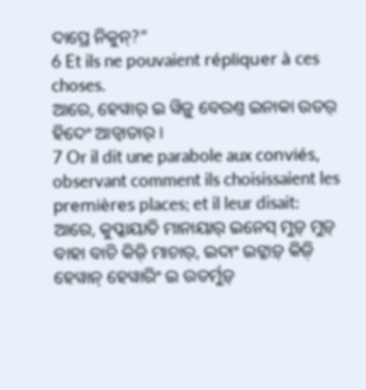ଦାପ୍ରେ ନିକୁନ୍?”
6 Et ils ne pouvaient répliquer à ces choses.
ଆରେ, ହେୱାର୍ ଇ ୱିଜ଼ୁ ବେରଣ୍ତ ଇନାକା ଉତର୍ ହିଦେଂ ଆଡ୍ୱାତାର୍ ।
7 Or il dit une parabole aux conviés, observant comment ils choisissaient les premières places; et il leur disait:
ଆରେ, କୁପ୍କାୟାତି ମାନାୟାର୍ ଇନେସ୍ ମୁଡ଼୍ ମୁଡ଼୍ ବାହା ବାଚି କିଜ଼ି ମାଚାର୍, ଇଦାଂ ଇଟ୍କାଡ଼୍ କିଜ଼ି ହେୱାନ୍ ହେୱାରିଂ ଇ ଉତର୍ମୁଡ଼୍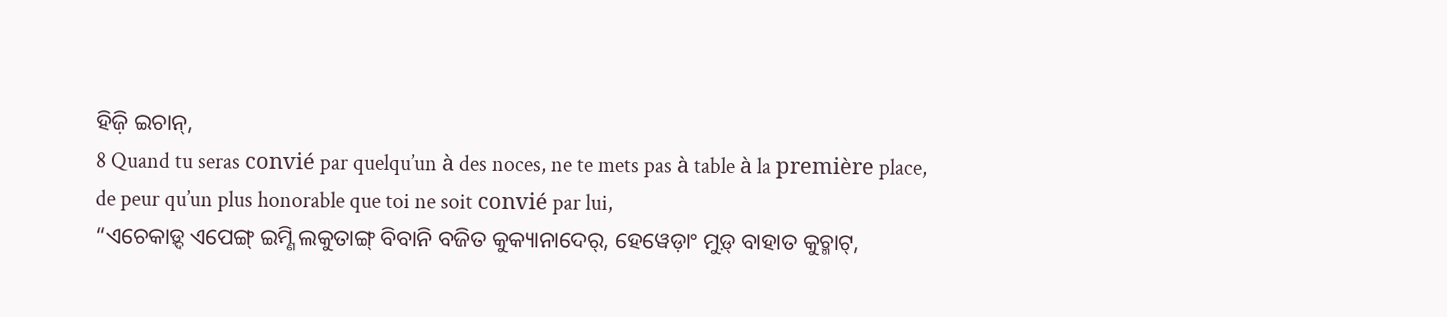ହିଜ଼ି ଇଚାନ୍,
8 Quand tu seras convié par quelqu’un à des noces, ne te mets pas à table à la première place, de peur qu’un plus honorable que toi ne soit convié par lui,
“ଏଚେକାଡ଼୍ଦ ଏପେଙ୍ଗ୍ ଇମ୍ଣି ଲକୁତାଙ୍ଗ୍ ବିବାନି ବଜିତ କୁକ୍ୟାନାଦେର୍, ହେୱେଡ଼ାଂ ମୁଡ଼୍ ବାହାତ କୁଚ୍ମାଟ୍,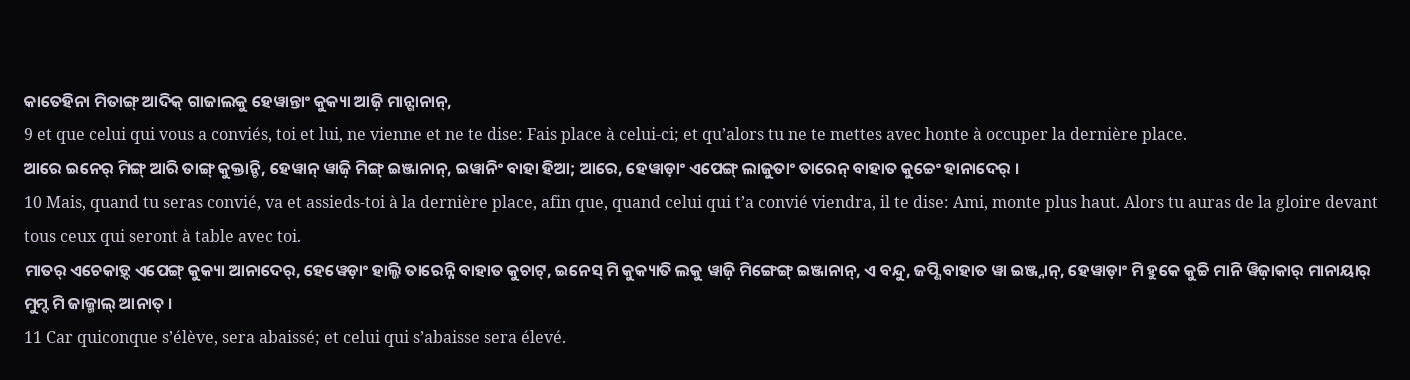କାତେହିନା ମିତାଙ୍ଗ୍ ଆଦିକ୍ ଗାଜାଲକୁ ହେୱାନ୍ତାଂ କୁକ୍ୟା ଆଜ଼ି ମାନ୍ଗାନାନ୍,
9 et que celui qui vous a conviés, toi et lui, ne vienne et ne te dise: Fais place à celui-ci; et qu’alors tu ne te mettes avec honte à occuper la dernière place.
ଆରେ ଇନେର୍ ମିଙ୍ଗ୍ ଆରି ତାଙ୍ଗ୍ କୁକ୍ତାନ୍ଚି, ହେୱାନ୍ ୱାଜ଼ି ମିଙ୍ଗ୍ ଇଞ୍ଜାନାନ୍, ଇୱାନିଂ ବାହା ହିଆ; ଆରେ, ହେୱାଡ଼ାଂ ଏପେଙ୍ଗ୍ ଲାଜୁତାଂ ତାରେନ୍ ବାହାତ କୁଚ୍ଚେଂ ହାନାଦେର୍ ।
10 Mais, quand tu seras convié, va et assieds-toi à la dernière place, afin que, quand celui qui t’a convié viendra, il te dise: Ami, monte plus haut. Alors tu auras de la gloire devant tous ceux qui seront à table avec toi.
ମାତର୍ ଏଚେକାଡ଼୍ଦ ଏପେଙ୍ଗ୍ କୁକ୍ୟା ଆନାଦେର୍, ହେୱେଡ଼ାଂ ହାଲ୍ଜି ତାରେନ୍ନି ବାହାତ କୁଚାଟ୍, ଇନେସ୍ ମି କୁକ୍ୟାତି ଲକୁ ୱାଜ଼ି ମିଙ୍ଗେଙ୍ଗ୍ ଇଞ୍ଜାନାନ୍, ଏ ବନ୍ଦୁ, ଜପ୍ଣି ବାହାତ ୱା ଇଞ୍ଜ୍ନାନ୍, ହେୱାଡ଼ାଂ ମି ହୁକେ କୁଚ୍ଚି ମାନି ୱିଜ଼ାକାର୍ ମାନାୟାର୍ ମୁମ୍ଦ ମି ଜାଜ୍ମାଲ୍ ଆନାତ୍ ।
11 Car quiconque s’élève, sera abaissé; et celui qui s’abaisse sera élevé.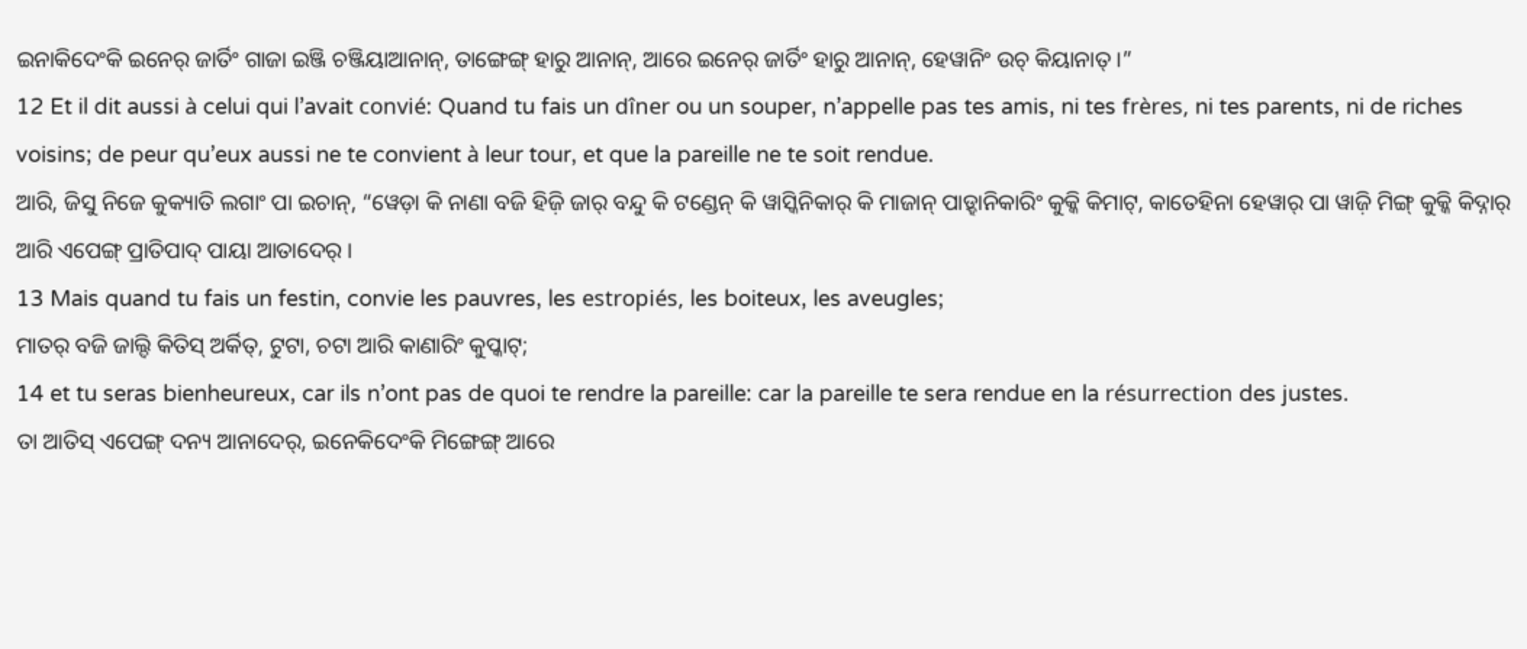ଇନାକିଦେଂକି ଇନେର୍ ଜାର୍ତିଂ ଗାଜା ଇଞ୍ଜି ଚଞ୍ଜିୟାଆନାନ୍, ତାଙ୍ଗେଙ୍ଗ୍ ହାରୁ ଆନାନ୍, ଆରେ ଇନେର୍ ଜାର୍ତିଂ ହାରୁ ଆନାନ୍, ହେୱାନିଂ ଉଚ୍ କିୟାନାତ୍ ।”
12 Et il dit aussi à celui qui l’avait convié: Quand tu fais un dîner ou un souper, n’appelle pas tes amis, ni tes frères, ni tes parents, ni de riches voisins; de peur qu’eux aussi ne te convient à leur tour, et que la pareille ne te soit rendue.
ଆରି, ଜିସୁ ନିଜେ କୁକ୍ୟାତି ଲଗାଂ ପା ଇଚାନ୍, “ୱେଡ଼ା କି ନାଣା ବଜି ହିଜ଼ି ଜାର୍ ବନ୍ଦୁ କି ଟଣ୍ଡେନ୍ କି ୱାସ୍କିନିକାର୍ କି ମାଜାନ୍ ପାଡ଼୍ହାନିକାରିଂ କୁକ୍କି କିମାଟ୍, କାତେହିନା ହେୱାର୍ ପା ୱାଜ଼ି ମିଙ୍ଗ୍ କୁକ୍କି କିଦ୍ନାର୍ ଆରି ଏପେଙ୍ଗ୍ ପ୍ରାତିପାଦ୍ ପାୟା ଆତାଦେର୍ ।
13 Mais quand tu fais un festin, convie les pauvres, les estropiés, les boiteux, les aveugles;
ମାତର୍ ବଜି ଜାଲ୍ଦି କିତିସ୍ ଅର୍କିତ୍, ଟୁଟା, ଚଟା ଆରି କାଣାରିଂ କୁପ୍କାଟ୍;
14 et tu seras bienheureux, car ils n’ont pas de quoi te rendre la pareille: car la pareille te sera rendue en la résurrection des justes.
ତା ଆତିସ୍ ଏପେଙ୍ଗ୍ ଦନ୍ୟ ଆନାଦେର୍, ଇନେକିଦେଂକି ମିଙ୍ଗେଙ୍ଗ୍ ଆରେ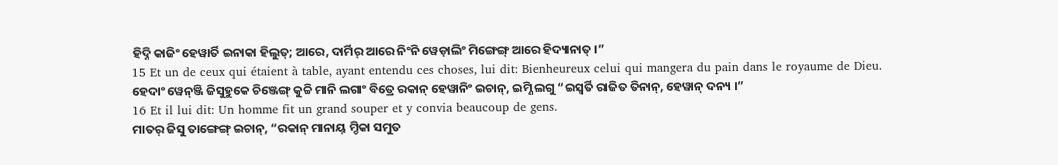ହିଦ୍ନି କାଜିଂ ହେୱାର୍ତି ଇନାକା ହିଲୁତ୍; ଆରେ, ଦାର୍ମିର୍ ଆରେ ନିଂନି ୱେଡ଼ାଲିଂ ମିଙ୍ଗେଙ୍ଗ୍ ଆରେ ହିଦ୍ୟାନାତ୍ ।”
15 Et un de ceux qui étaient à table, ayant entendu ces choses, lui dit: Bienheureux celui qui mangera du pain dans le royaume de Dieu.
ହେଦାଂ ୱେନ୍ଞ୍ଜି ଜିସୁହୁକେ ଚିଞ୍ଜେଙ୍ଗ୍ କୁଚ୍ଚି ମାନି ଲଗାଂ ବିତ୍ରେ ରକାନ୍ ହେୱାନିଂ ଇଚାନ୍, ଇମ୍ଣି ଲଗୁ “ଇସ୍ୱର୍ତି ରାଜିତ ତିନାନ୍, ହେୱାନ୍ ଦନ୍ୟ ।”
16 Et il lui dit: Un homme fit un grand souper et y convia beaucoup de gens.
ମାତର୍ ଜିସୁ ତାଙ୍ଗେଙ୍ଗ୍ ଇଚାନ୍, “ରକାନ୍ ମାନାୟ୍ ମ୍ଡିକା ସମୁତ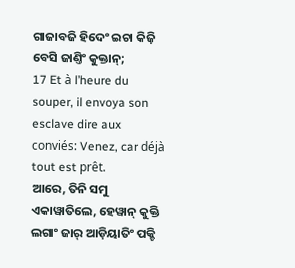ଗାଜାବଜି ହିଦେଂ ଇଚା କିଜ଼ି ବେସି ଜାଣ୍ତିଂ କୁକ୍ତାନ୍;
17 Et à l’heure du souper, il envoya son esclave dire aux conviés: Venez, car déjà tout est prêt.
ଆରେ, ତିନି ସମୁ ଏକାୱାତିଲେ, ହେୱାନ୍ କୁକ୍ତି ଲଗାଂ ଜାର୍ ଆଡ଼ିୟାତିଂ ପକ୍ଚି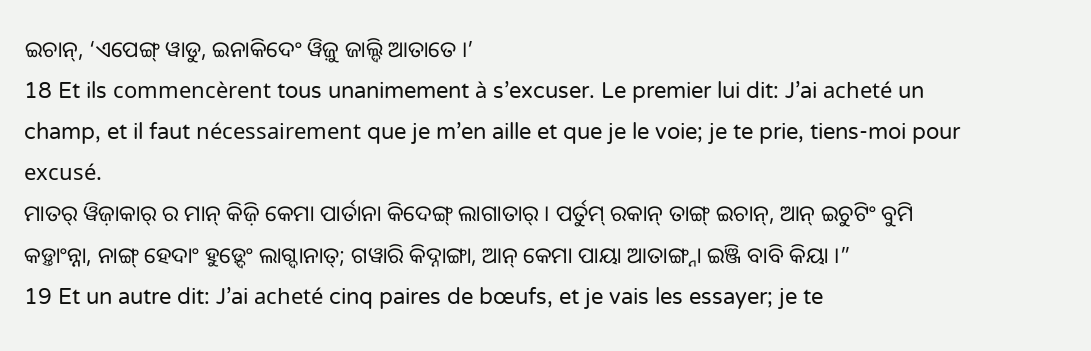ଇଚାନ୍, ‘ଏପେଙ୍ଗ୍ ୱାଡୁ, ଇନାକିଦେଂ ୱିଜ଼ୁ ଜାଲ୍ଦି ଆତାତେ ।’
18 Et ils commencèrent tous unanimement à s’excuser. Le premier lui dit: J’ai acheté un champ, et il faut nécessairement que je m’en aille et que je le voie; je te prie, tiens-moi pour excusé.
ମାତର୍ ୱିଜ଼ାକାର୍ ର ମାନ୍ କିଜ଼ି କେମା ପାର୍ତାନା କିଦେଙ୍ଗ୍ ଲାଗାତାର୍ । ପର୍ତୁମ୍ ରକାନ୍ ତାଙ୍ଗ୍ ଇଚାନ୍, ଆନ୍ ଇଚୁଟିଂ ବୁମି କଡ଼୍ତାଂନ୍ନା, ନାଙ୍ଗ୍ ହେଦାଂ ହୁଡ଼୍ଦେଂ ଲାଗ୍ଦାନାତ୍; ଗୱାରି କିଦ୍ନାଙ୍ଗା, ଆନ୍ କେମା ପାୟା ଆତାଙ୍ଗ୍ନା ଇଞ୍ଜି ବାବି କିୟା ।”
19 Et un autre dit: J’ai acheté cinq paires de bœufs, et je vais les essayer; je te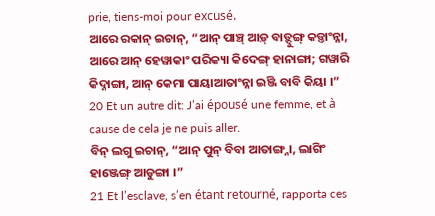prie, tiens-moi pour excusé.
ଆରେ ରକାନ୍ ଇଚାନ୍, “ଆନ୍ ପାଞ୍ଚ୍ ଆଡ଼୍ ବାଡ଼୍ଦୁଙ୍ଗ୍ କଡ଼୍ତାଂନ୍ନା, ଆରେ ଆନ୍ ହେୱାକାଂ ପରିକ୍ୟା କିଦେଙ୍ଗ୍ ହାନାଙ୍ଗା; ଗୱାରି କିଦ୍ନାଙ୍ଗା, ଆନ୍ କେମା ପାୟାଆତାଂନ୍ନା ଇଞ୍ଜି ବାବି କିୟା ।”
20 Et un autre dit: J’ai épousé une femme, et à cause de cela je ne puis aller.
ବିନ୍ ଲଗୁ ଇଚାନ୍, “ଆନ୍ ପୁନ୍ ବିବା ଆତାଙ୍ଗ୍ନା, ଲାଗିଂ ହାଞ୍ଜେଙ୍ଗ୍ ଆଡୁଙ୍ଗା ।”
21 Et l’esclave, s’en étant retourné, rapporta ces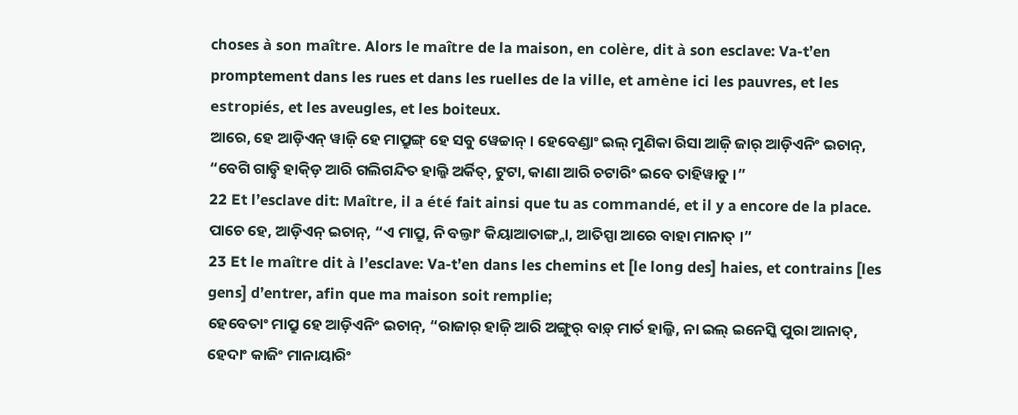choses à son maître. Alors le maître de la maison, en colère, dit à son esclave: Va-t’en promptement dans les rues et dans les ruelles de la ville, et amène ici les pauvres, et les estropiés, et les aveugles, et les boiteux.
ଆରେ, ହେ ଆଡ଼ିଏନ୍ ୱାଜ଼ି ହେ ମାପ୍ରୁଙ୍ଗ୍ ହେ ସବୁ ୱେଚ୍ଚାନ୍ । ହେବେଣ୍ଡାଂ ଇଲ୍ ମୁଣିକା ରିସା ଆଜ଼ି ଜାର୍ ଆଡ଼ିଏନିଂ ଇଚାନ୍, “ବେଗି ଗାଡ଼୍ନି ହାକ୍ଡ଼ି ଆରି ଗଲିଗନ୍ଦିତ ହାଲ୍ଜି ଅର୍କିତ୍, ଟୁଟା, କାଣା ଆରି ଚଟାରିଂ ଇବେ ତାହିୱାଡୁ ।”
22 Et l’esclave dit: Maître, il a été fait ainsi que tu as commandé, et il y a encore de la place.
ପାଚେ ହେ, ଆଡ଼ିଏନ୍ ଇଚାନ୍, “ଏ ମାପ୍ରୁ, ନି ବଲ୍ତାଂ କିୟାଆତାଙ୍ଗ୍ନା, ଆତିସ୍ପା ଆରେ ବାହା ମାନାତ୍ ।”
23 Et le maître dit à l’esclave: Va-t’en dans les chemins et [le long des] haies, et contrains [les gens] d’entrer, afin que ma maison soit remplie;
ହେବେତାଂ ମାପ୍ରୁ ହେ ଆଡ଼ିଏନିଂ ଇଚାନ୍, “ରାଜାର୍ ହାଜ଼ି ଆରି ଅଙ୍ଗୁର୍ ବାଡ଼୍ ମାର୍ତ ହାଲ୍ଜି, ନା ଇଲ୍ ଇନେସ୍କି ପୁରା ଆନାତ୍, ହେଦାଂ କାଜିଂ ମାନାୟାରିଂ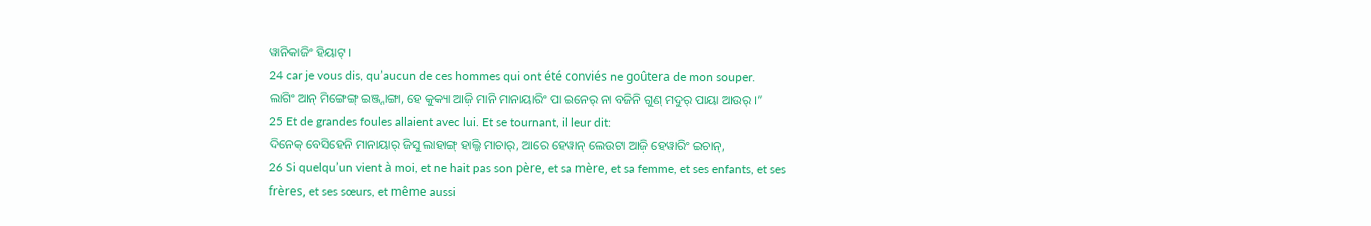ୱାନିକାଜିଂ ହିୟାଟ୍ ।
24 car je vous dis, qu’aucun de ces hommes qui ont été conviés ne goûtera de mon souper.
ଲାଗିଂ ଆନ୍ ମିଙ୍ଗେଙ୍ଗ୍ ଇଞ୍ଜ୍ନାଙ୍ଗା, ହେ କୁକ୍ୟା ଆଜ଼ି ମାନି ମାନାୟାରିଂ ପା ଇନେର୍ ନା ବଜିନି ଗୁଣ୍ ମଦୁର୍ ପାୟା ଆଉର୍ ।”
25 Et de grandes foules allaient avec lui. Et se tournant, il leur dit:
ଦିନେକ୍ ବେସିହେନି ମାନାୟାର୍ ଜିସୁ ଲାହାଙ୍ଗ୍ ହାଲ୍ଜି ମାଚାର୍, ଆରେ ହେୱାନ୍ ଲେଉଟା ଆଜ଼ି ହେୱାରିଂ ଇଚାନ୍,
26 Si quelqu’un vient à moi, et ne hait pas son père, et sa mère, et sa femme, et ses enfants, et ses frères, et ses sœurs, et même aussi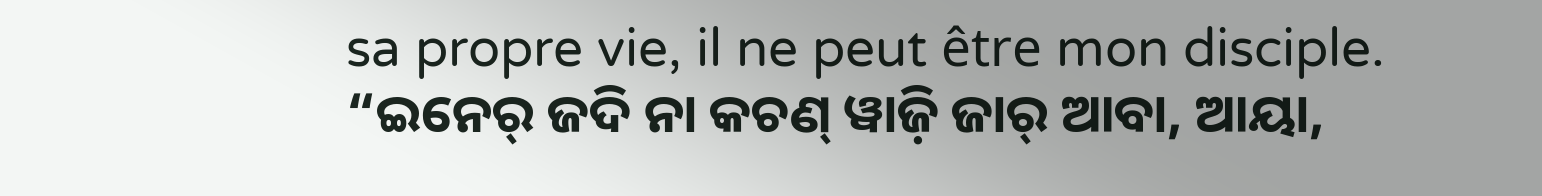sa propre vie, il ne peut être mon disciple.
“ଇନେର୍ ଜଦି ନା କଚଣ୍ ୱାଜ଼ି ଜାର୍ ଆବା, ଆୟା,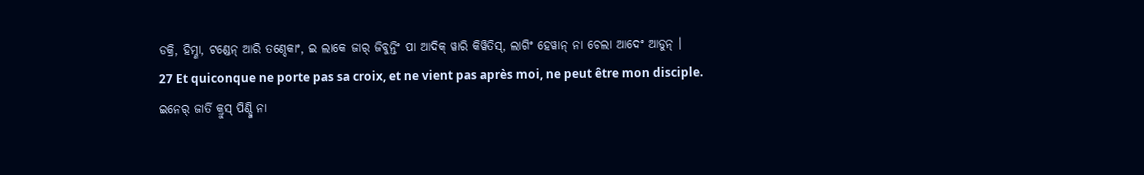ଡକ୍ରି, ହିମ୍ଣା, ଟଣ୍ଡେନ୍ ଆରି ତଣ୍ଦେକାଂ, ଇ ଲାକେ ଜାର୍ ଜିବୁନ୍ତିଂ ପା ଆଦିକ୍ ୱାରି କିୱିତିସ୍, ଲାଗିଂ ହେୱାନ୍ ନା ଚେଲା ଆଦେଂ ଆଡୁନ୍ ।
27 Et quiconque ne porte pas sa croix, et ne vient pas après moi, ne peut être mon disciple.
ଇନେର୍ ଜାର୍ତି କ୍ରୁସ୍ ପିଣ୍ଡ୍ଜି ନା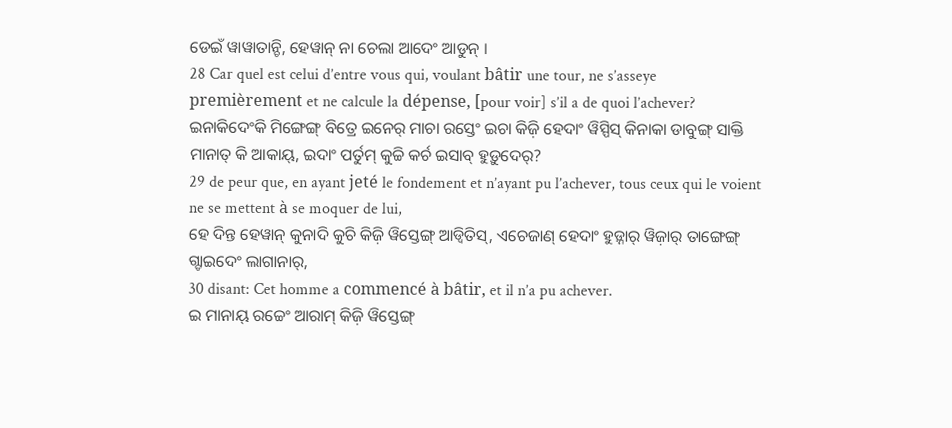ଡେଇଁ ୱାୱାତାନ୍ଚି, ହେୱାନ୍ ନା ଚେଲା ଆଦେଂ ଆଡୁନ୍ ।
28 Car quel est celui d’entre vous qui, voulant bâtir une tour, ne s’asseye premièrement et ne calcule la dépense, [pour voir] s’il a de quoi l’achever?
ଇନାକିଦେଂକି ମିଙ୍ଗେଙ୍ଗ୍ ବିତ୍ରେ ଇନେର୍ ମାଚା ରସ୍ତେଂ ଇଚା କିଜ଼ି ହେଦାଂ ୱିସ୍ପିସ୍ କିନାକା ଡାବୁଙ୍ଗ୍ ସାକ୍ତି ମାନାତ୍ କି ଆକାୟ୍, ଇଦାଂ ପର୍ତୁମ୍ କୁଚ୍ଚି କର୍ଚ ଇସାବ୍ ହୁଡ଼ୁଦେର୍?
29 de peur que, en ayant jeté le fondement et n’ayant pu l’achever, tous ceux qui le voient ne se mettent à se moquer de lui,
ହେ ଦିନ୍ତ ହେୱାନ୍ କୁନାଦି କୁଚି କିଜ଼ି ୱିସ୍ତେଙ୍ଗ୍ ଆଡ୍ୱିତିସ୍, ଏଚେଜାଣ୍ ହେଦାଂ ହୁଡ଼୍ନାର୍ ୱିଜ଼ାର୍ ତାଙ୍ଗେଙ୍ଗ୍ ଗ୍ଡାଇଦେଂ ଲାଗାନାର୍,
30 disant: Cet homme a commencé à bâtir, et il n’a pu achever.
ଇ ମାନାୟ୍ ରଚ୍ଚେଂ ଆରାମ୍ କିଜ଼ି ୱିସ୍ତେଙ୍ଗ୍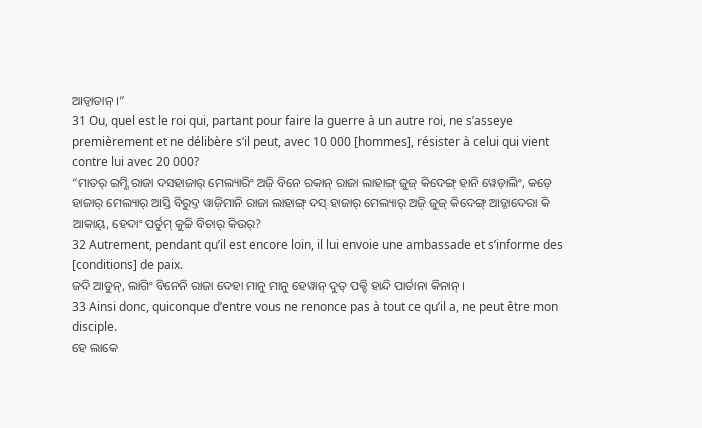ଆଡ୍ୱାତାନ୍ ।”
31 Ou, quel est le roi qui, partant pour faire la guerre à un autre roi, ne s’asseye premièrement et ne délibère s’il peut, avec 10 000 [hommes], résister à celui qui vient contre lui avec 20 000?
“ମାତର୍ ଇମ୍ଣି ରାଜା ଦସହାଜାର୍ ମେଲ୍ୟାରିଂ ଅଜ଼ି ବିନେ ରକାନ୍ ରାଜା ଲାହାଙ୍ଗ୍ ଜୁଜ୍ କିଦେଙ୍ଗ୍ ହାନି ୱେଡ଼ାଲିଂ, କଡ଼େ ହାଜାର୍ ମେଲ୍ୟାର୍ ଆସ୍ତି ବିରୁଦ୍ତ ୱାଜ଼ିମାନି ରାଜା ଲାହାଙ୍ଗ୍ ଦସ୍ ହାଜାର୍ ମେଲ୍ୟାର୍ ଅଜ଼ି ଜୁଜ୍ କିଦେଙ୍ଗ୍ ଆଡ଼୍ନାଦେରା କି ଆକାୟ୍, ହେଦାଂ ପର୍ତୁମ୍ କୁଚ୍ଚି ବିଚାର୍ କିଉର୍?
32 Autrement, pendant qu’il est encore loin, il lui envoie une ambassade et s’informe des [conditions] de paix.
ଜଦି ଆଡୁନ୍, ଲାଗିଂ ବିନେନି ରାଜା ଦେହା ମାନୁ ମାନୁ ହେୱାନ୍ ଦୁତ୍ ପକ୍ଚି ହାନ୍ଦି ପାର୍ତାନା କିନାନ୍ ।
33 Ainsi donc, quiconque d’entre vous ne renonce pas à tout ce qu’il a, ne peut être mon disciple.
ହେ ଲାକେ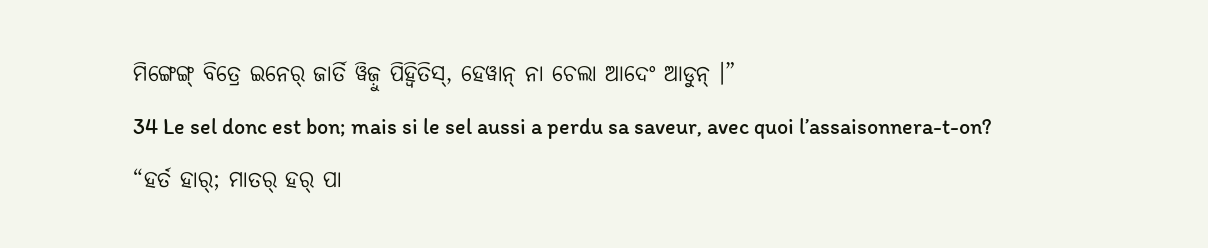ମିଙ୍ଗେଙ୍ଗ୍ ବିତ୍ରେ ଇନେର୍ ଜାର୍ତି ୱିଜ଼ୁ ପିହ୍ୱିତିସ୍, ହେୱାନ୍ ନା ଚେଲା ଆଦେଂ ଆଡୁନ୍ ।”
34 Le sel donc est bon; mais si le sel aussi a perdu sa saveur, avec quoi l’assaisonnera-t-on?
“ହର୍ତ ହାର୍; ମାତର୍ ହର୍ ପା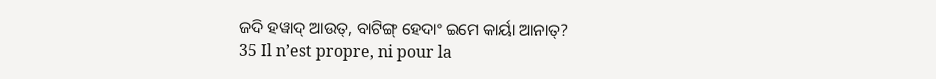ଜଦି ହୱାଦ୍ ଆଉତ୍, ବାଟିଙ୍ଗ୍ ହେଦାଂ ଇମେ କାର୍ୟା ଆନାତ୍?
35 Il n’est propre, ni pour la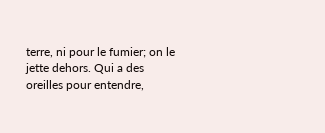terre, ni pour le fumier; on le jette dehors. Qui a des oreilles pour entendre,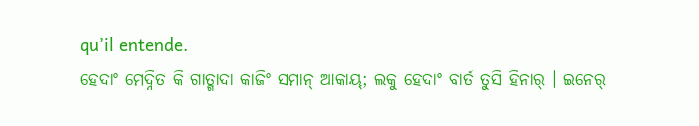qu’il entende.
ହେଦାଂ ମେଦ୍ନିତ କି ଗାତ୍ଗାଦା କାଜିଂ ସମାନ୍ ଆକାୟ୍; ଲକୁ ହେଦାଂ ବାର୍ତ ତୁସି ହିନାର୍ । ଇନେର୍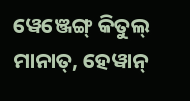ୱେଞ୍ଜେଙ୍ଗ୍ କିତୁଲ୍ ମାନାତ୍, ହେୱାନ୍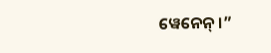ୱେନେନ୍ ।”